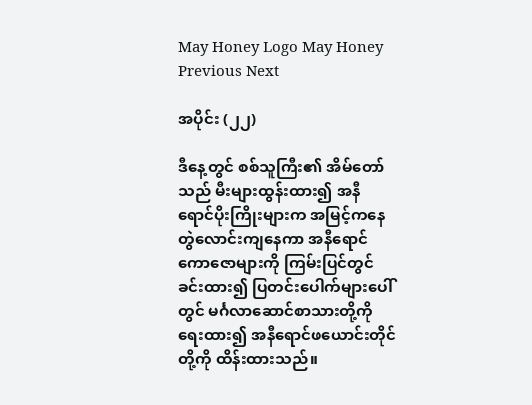May Honey Logo May Honey
Previous Next

အပိုင်း (၂၂)

ဒီနေ့တွင် စစ်သူကြီး၏ အိမ်တော်သည် မီးများထွန်းထား၍ အနီရောင်ပိုးကြိုးများက အမြင့်ကနေ တွဲလောင်းကျနေကာ အနီရောင်ကောဇောများကို ကြမ်းပြင်တွင်ခင်းထား၍ ပြတင်းပေါက်များပေါ်တွင် မင်္ဂလာဆောင်စာသားတို့ကို ရေးထား၍ အနီရောင်ဖယောင်းတိုင်တို့ကို ထိန်းထားသည်။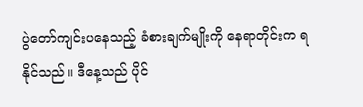ပွဲတော်ကျင်းပနေသည့် ခံစားချက်မျိုးကို နေရာတိုင်းက ရနိုင်သည်။ ဒီနေ့သည် ပိုင်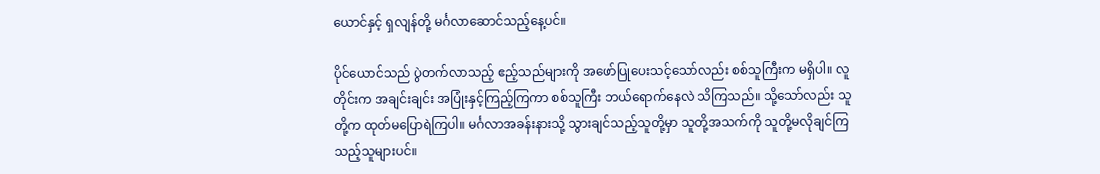ယောင်နှင့် ရှလျန်တို့ မင်္ဂလာဆောင်သည့်နေ့ပင်။

ပိုင်ယောင်သည် ပွဲတက်လာသည့် ဧည့်သည်များကို အဖော်ပြုပေးသင့်သော်လည်း စစ်သူကြီးက မရှိပါ။ လူတိုင်းက အချင်းချင်း အပြုံးနှင့်ကြည့်ကြကာ စစ်သူကြီး ဘယ်ရောက်နေလဲ သိကြသည်။ သို့သော်လည်း သူတို့က ထုတ်မပြောရဲကြပါ။ မင်္ဂလာအခန်းနားသို့ သွားချင်သည့်သူတို့မှာ သူတို့အသက်ကို သူတို့မလိုချင်ကြသည့်သူများပင်။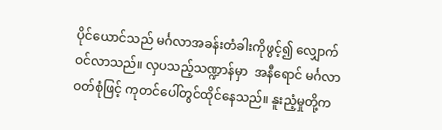ပိုင်ယောင်သည် မင်္ဂလာအခန်းတံခါးကိုဖွင့်၍ လျှောက်ဝင်လာသည်။ လှပသည့်သဏ္ဍာန်မှာ  အနီရောင် မင်္ဂလာဝတ်စုံဖြင့် ကုတင်ပေါ်တွင်ထိုင်နေသည်။ နူးညံ့မှုတို့က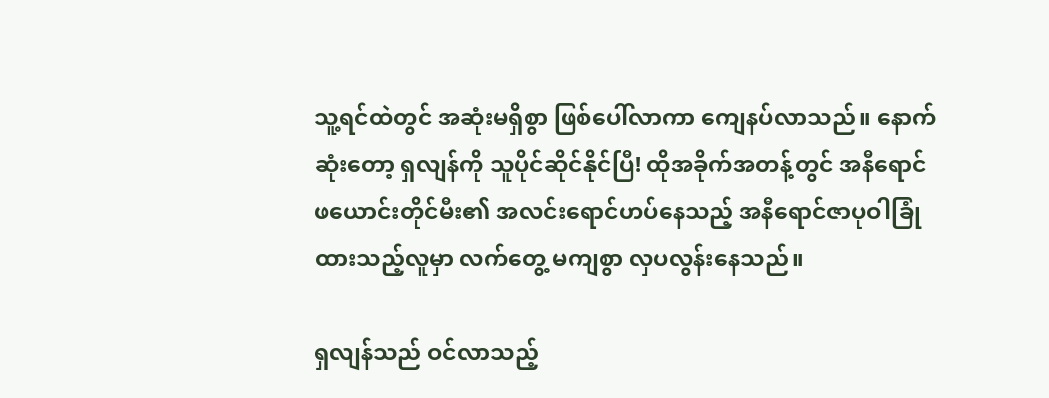သူ့ရင်ထဲတွင် အဆုံးမရှိစွာ ဖြစ်ပေါ်လာကာ ကျေနပ်လာသည်။ နောက်ဆုံးတော့ ရှလျန်ကို သူပိုင်ဆိုင်နိုင်ပြီ! ထိုအခိုက်အတန့်တွင် အနီရောင်ဖယောင်းတိုင်မီး၏ အလင်းရောင်ဟပ်နေသည့် အနီရောင်ဇာပုဝါခြုံထားသည့်လူမှာ လက်တွေ့ မကျစွာ လှပလွန်းနေသည်။

ရှလျန်သည် ဝင်လာသည့်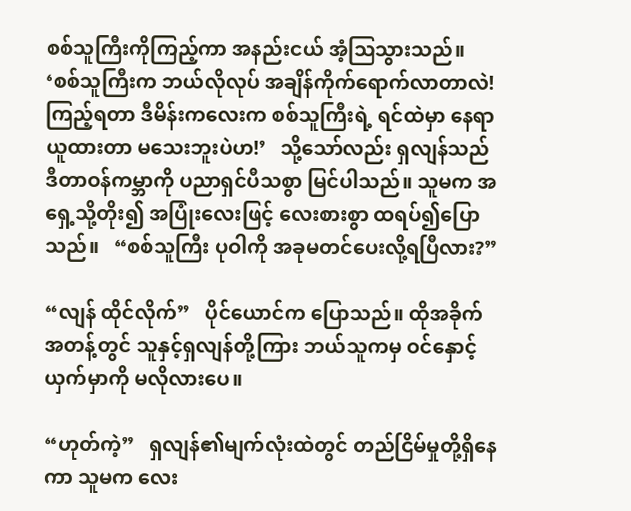စစ်သူကြီးကိုကြည့်ကာ အနည်းငယ် အံ့ဩသွားသည်။    ‘စစ်သူကြီးက ဘယ်လိုလုပ် အချိန်ကိုက်ရောက်လာတာလဲ! ကြည့်ရတာ ဒီမိန်းကလေးက စစ်သူကြီးရဲ့ ရင်ထဲမှာ နေရာယူထားတာ မသေးဘူးပဲဟ!’   သို့သော်လည်း ရှလျန်သည် ဒီတာဝန်ကမ္ဘာကို ပညာရှင်ပီသစွာ မြင်ပါသည်။ သူမက အရှေ့သို့တိုး၍ အပြုံးလေးဖြင့် လေးစားစွာ ထရပ်၍ပြောသည်။   “စစ်သူကြီး ပုဝါကို အခုမတင်ပေးလို့ရပြီလား?”

“လျန် ထိုင်လိုက်”   ပိုင်ယောင်က ပြောသည်။ ထိုအခိုက်အတန့်တွင် သူနှင့်ရှလျန်တို့ကြား ဘယ်သူကမှ ဝင်နှောင့်ယှက်မှာကို မလိုလားပေ။

“ဟုတ်ကဲ့”   ရှလျန်၏မျက်လုံးထဲတွင် တည်ငြိမ်မှုတို့ရှိနေကာ သူမက လေး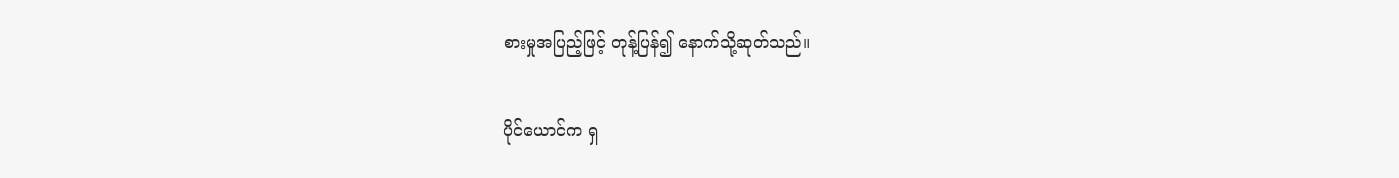စားမှုအပြည့်ဖြင့် တုန့်ပြန်၍ နောက်သို့ဆုတ်သည်။

ပိုင်ယောင်က ရှ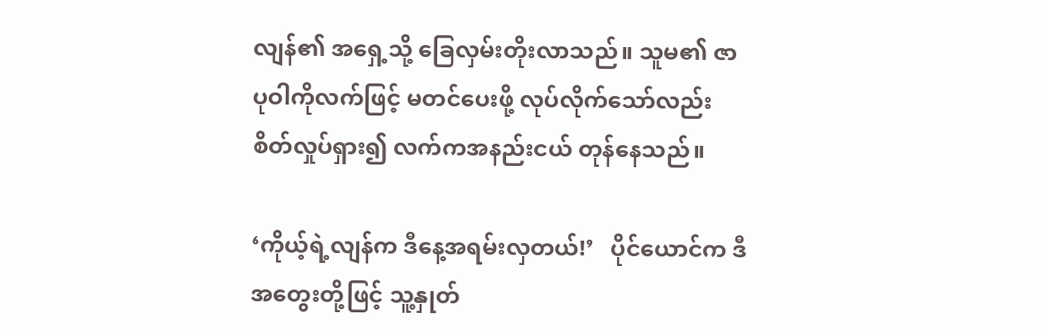လျန်၏ အရှေ့သို့ ခြေလှမ်းတိုးလာသည်။ သူမ၏ ဇာပုဝါကိုလက်ဖြင့် မတင်ပေးဖို့ လုပ်လိုက်သော်လည်း စိတ်လှုပ်ရှား၍ လက်ကအနည်းငယ် တုန်နေသည်။

‘ကိုယ့်ရဲ့လျန်က ဒီနေ့အရမ်းလှတယ်!’   ပိုင်ယောင်က ဒီအတွေးတို့ဖြင့် သူ့နှုတ်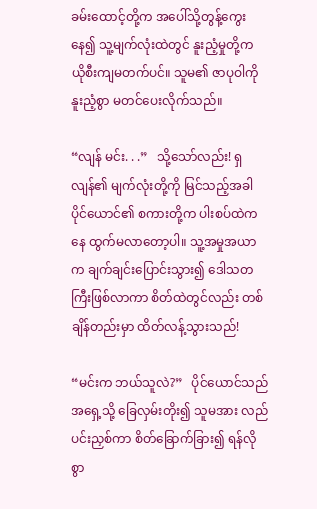ခမ်းထောင့်တို့က အပေါ်သို့တွန့်ကွေးနေ၍ သူ့မျက်လုံးထဲတွင် နူးညံ့မှုတို့က ယိုစီးကျမတက်ပင်။ သူမ၏ ဇာပုဝါကို နူးညံ့စွာ မတင်ပေးလိုက်သည်။

“လျန် မင်း. . .”   သို့သော်လည်း! ရှလျန်၏ မျက်လုံးတို့ကို မြင်သည့်အခါ ပိုင်ယောင်၏ စကားတို့က ပါးစပ်ထဲကနေ ထွက်မလာတော့ပါ။ သူ့အမှုအယာက ချက်ချင်းပြောင်းသွား၍ ဒေါသတကြီးဖြစ်လာကာ စိတ်ထဲတွင်လည်း တစ်ချိန်တည်းမှာ ထိတ်လန့်သွားသည်!

“မင်းက ဘယ်သူလဲ?”   ပိုင်ယောင်သည် အရှေ့သို့ ခြေလှမ်းတိုး၍ သူမအား လည်ပင်းညှစ်ကာ စိတ်ခြောက်ခြား၍ ရန်လိုစွာ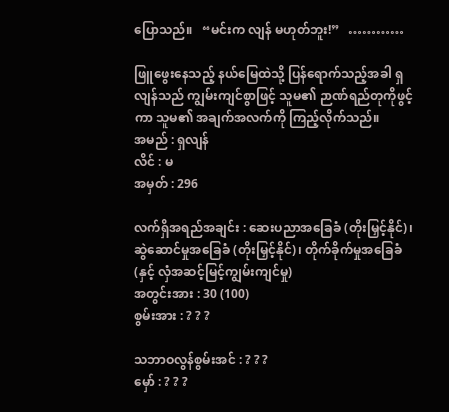ပြောသည်။   “မင်းက လျန် မဟုတ်ဘူး!”   …………

ဖြူဖွေးနေသည့် နယ်မြေထဲသို့ ပြန်ရောက်သည့်အခါ ရှလျန်သည် ကျွမ်းကျင်စွာဖြင့် သူမ၏ ဉာဏ်ရည်တုကိုဖွင့်ကာ သူမ၏ အချက်အလက်ကို ကြည့်လိုက်သည်။
အမည် : ရှလျန်
လိင် : မ
အမှတ် : 296

လက်ရှိအရည်အချင်း : ဆေးပညာအခြေခံ (တိုးမြှင့်နိုင်)၊ ဆွဲဆောင်မှုအခြေခံ (တိုးမြှင့်နိုင်)၊ တိုက်ခိုက်မှုအခြေခံ (နှင့် လှံအဆင့်မြင့်ကျွမ်းကျင်မှု)
အတွင်းအား : 30 (100)
စွမ်းအား : ? ? ?

သဘာဝလွန်စွမ်းအင် : ? ? ?
မှော် : ? ? ?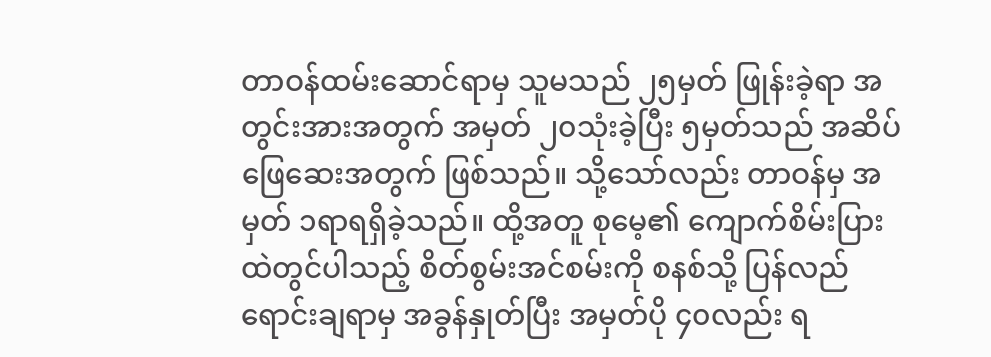တာဝန်ထမ်းဆောင်ရာမှ သူမသည် ၂၅မှတ် ဖြုန်းခဲ့ရာ အတွင်းအားအတွက် အမှတ် ၂၀သုံးခဲ့ပြီး ၅မှတ်သည် အဆိပ်ဖြေဆေးအတွက် ဖြစ်သည်။ သို့သော်လည်း တာဝန်မှ အမှတ် ၁ရာရရှိခဲ့သည်။ ထို့အတူ စုမေ့၏ ကျောက်စိမ်းပြားထဲတွင်ပါသည့် စိတ်စွမ်းအင်စမ်းကို စနစ်သို့ ပြန်လည်ရောင်းချရာမှ အခွန်နှုတ်ပြီး အမှတ်ပို ၄၀လည်း ရ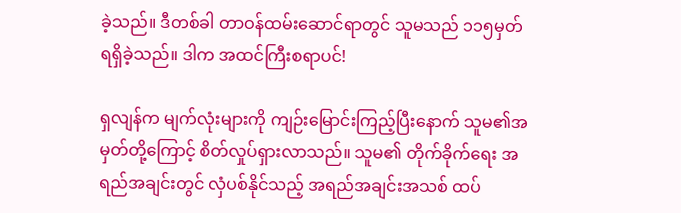ခဲ့သည်။ ဒီတစ်ခါ တာဝန်ထမ်းဆောင်ရာတွင် သူမသည် ၁၁၅မှတ် ရရှိခဲ့သည်။ ဒါက အထင်ကြီးစရာပင်!

ရှလျန်က မျက်လုံးများကို ကျဉ်းမြောင်းကြည့်ပြီးနောက် သူမ၏အမှတ်တို့ကြောင့် စိတ်လှုပ်ရှားလာသည်။ သူမ၏ တိုက်ခိုက်ရေး အရည်အချင်းတွင် လှံပစ်နိုင်သည့် အရည်အချင်းအသစ် ထပ်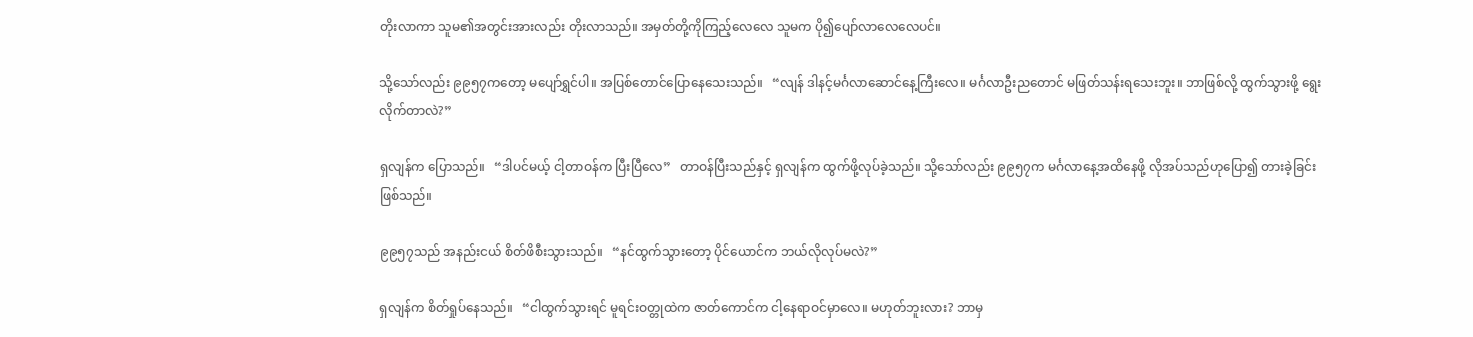တိုးလာကာ သူမ၏အတွင်းအားလည်း တိုးလာသည်။ အမှတ်တို့ကိုကြည့်လေလေ သူမက ပို၍ပျော်လာလေလေပင်။

သို့သော်လည်း ၉၉၅၇ကတော့ မပျော်ရွှင်ပါ။ အပြစ်တောင်ပြောနေသေးသည်။   “လျန် ဒါနင့်မင်္ဂလာဆောင်နေ့ကြီးလေ။ မင်္ဂလာဦးညတောင် မဖြတ်သန်းရသေးဘူး။ ဘာဖြစ်လို့ ထွက်သွားဖို့ ရွေးလိုက်တာလဲ?”

ရှလျန်က ပြောသည်။   “ဒါပင်မယ့် ငါ့တာဝန်က ပြီးပြီလေ”   တာဝန်ပြီးသည်နှင့် ရှလျန်က ထွက်ဖို့လုပ်ခဲ့သည်။ သို့သော်လည်း ၉၉၅၇က မင်္ဂလာနေ့အထိနေဖို့ လိုအပ်သည်ဟုပြော၍ တားခဲ့ခြင်းဖြစ်သည်။

၉၉၅၇သည် အနည်းငယ် စိတ်ဖိစီးသွားသည်။   “နင်ထွက်သွားတော့ ပိုင်ယောင်က ဘယ်လိုလုပ်မလဲ?”

ရှလျန်က စိတ်ရှုပ်နေသည်။   “ငါထွက်သွားရင် မူရင်းဝတ္တုထဲက ဇာတ်ကောင်က ငါ့နေရာဝင်မှာလေ။ မဟုတ်ဘူးလား? ဘာမှ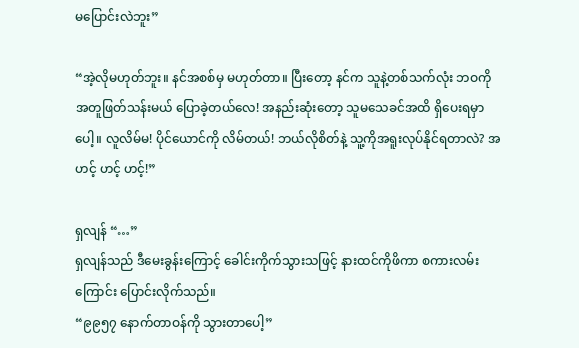မပြောင်းလဲဘူး”

“အဲ့လိုမဟုတ်ဘူး။ နင်အစစ်မှ မဟုတ်တာ။ ပြီးတော့ နင်က သူနဲ့တစ်သက်လုံး ဘဝကို အတူဖြတ်သန်းမယ် ပြောခဲ့တယ်လေ! အနည်းဆုံးတော့ သူမသေခင်အထိ ရှိပေးရမှာပေါ့။ လူလိမ်မ! ပိုင်ယောင်ကို လိမ်တယ်! ဘယ်လိုစိတ်နဲ့ သူ့ကိုအရူးလုပ်နိုင်ရတာလဲ? အဟင့် ဟင့် ဟင့်!”

ရှလျန် “…”
ရှလျန်သည် ဒီမေးခွန်းကြောင့် ခေါင်းကိုက်သွားသဖြင့် နားထင်ကိုဖိကာ စကားလမ်းကြောင်း ပြောင်းလိုက်သည်။
“၉၉၅၇ နောက်တာဝန်ကို သွားတာပေါ့”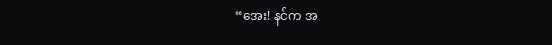“အေး! နင်က အ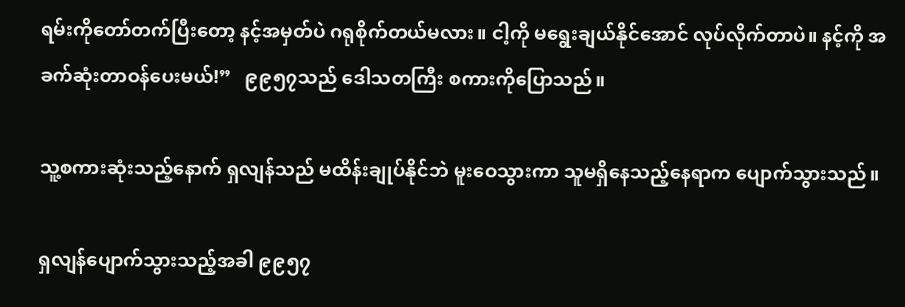ရမ်းကိုတော်တက်ပြီးတော့ နင့်အမှတ်ပဲ ဂရုစိုက်တယ်မလား။ ငါ့ကို မရွေးချယ်နိုင်အောင် လုပ်လိုက်တာပဲ။ နင့်ကို အခက်ဆုံးတာဝန်ပေးမယ်!”   ၉၉၅၇သည် ဒေါသတကြီး စကားကိုပြောသည်။

သူ့စကားဆုံးသည့်နောက် ရှလျန်သည် မထိန်းချုပ်နိုင်ဘဲ မူးဝေသွားကာ သူမရှိနေသည့်နေရာက ပျောက်သွားသည်။

ရှလျန်ပျောက်သွားသည့်အခါ ၉၉၅၇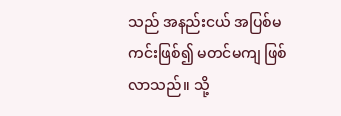သည် အနည်းငယ် အပြစ်မကင်းဖြစ်၍ မတင်မကျ ဖြစ်လာသည်။ သို့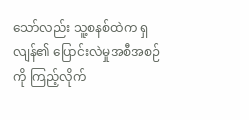သော်လည်း သူ့စနစ်ထဲက ရှလျန်၏ ပြောင်းလဲမှုအစီအစဉ်ကို ကြည့်လိုက်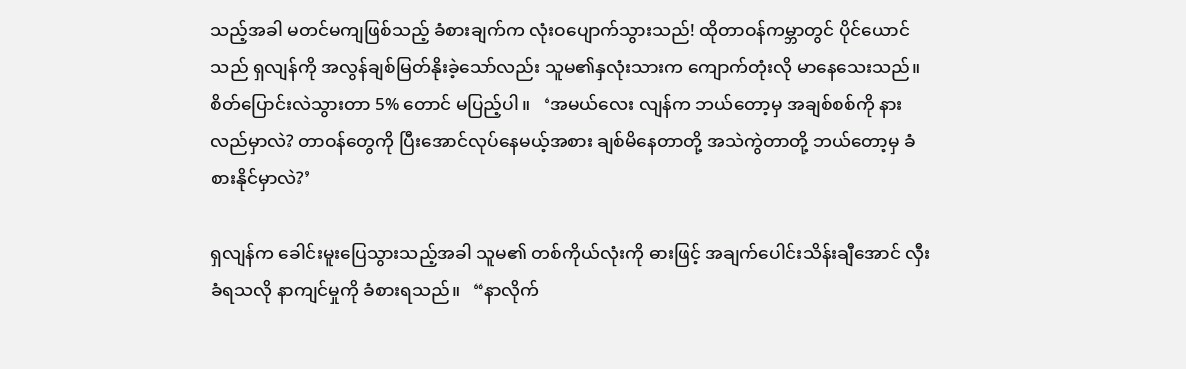သည့်အခါ မတင်မကျဖြစ်သည့် ခံစားချက်က လုံးဝပျောက်သွားသည်! ထိုတာဝန်ကမ္ဘာတွင် ပိုင်ယောင်သည် ရှလျန်ကို အလွန်ချစ်မြတ်နိုးခဲ့သော်လည်း သူမ၏နှလုံးသားက ကျောက်တုံးလို မာနေသေးသည်။ စိတ်ပြောင်းလဲသွားတာ 5% တောင် မပြည့်ပါ။   ‘အမယ်လေး လျန်က ဘယ်တော့မှ အချစ်စစ်ကို နားလည်မှာလဲ? တာဝန်တွေကို ပြီးအောင်လုပ်နေမယ့်အစား ချစ်မိနေတာတို့ အသဲကွဲတာတို့ ဘယ်တော့မှ ခံစားနိုင်မှာလဲ?’

ရှလျန်က ခေါင်းမူးပြေသွားသည့်အခါ သူမ၏ တစ်ကိုယ်လုံးကို ဓားဖြင့် အချက်ပေါင်းသိန်းချီအောင် လှီးခံရသလို နာကျင်မှုကို ခံစားရသည်။   “နာလိုက်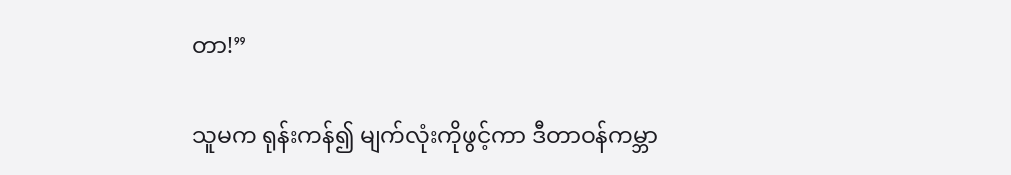တာ!”

သူမက ရုန်းကန်၍ မျက်လုံးကိုဖွင့်ကာ ဒီတာဝန်ကမ္ဘာ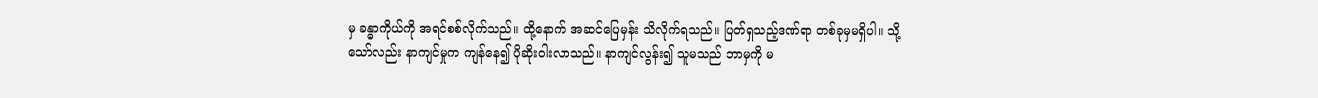မှ ခန္ဓာကိုယ်ကို အရင်စစ်လိုက်သည်။ ထို့နောက် အဆင်ပြေမှန်း သိလိုက်ရသည်။ ပြတ်ရှသည့်ဒဏ်ရာ တစ်ခုမှမရှိပါ။ သို့သော်လည်း နာကျင်မှုက ကျန်နေ၍ ပိုဆိုးဝါးလာသည်။ နာကျင်လွန်း၍ သူမသည် ဘာမှကို မ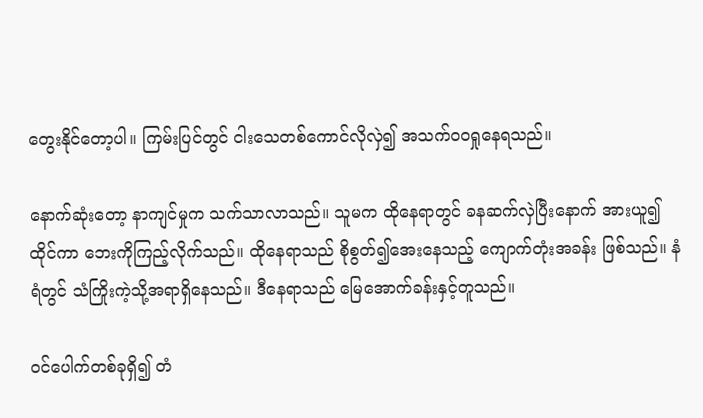တွေးနိုင်တော့ပါ။ ကြမ်းပြင်တွင် ငါးသေတစ်ကောင်လိုလှဲ၍ အသက်ဝဝရှုနေရသည်။

နောက်ဆုံးတော့ နာကျင်မှုက သက်သာလာသည်။ သူမက ထိုနေရာတွင် ခနဆက်လှဲပြီးနောက် အားယူ၍ထိုင်ကာ ဘေးကိုကြည့်လိုက်သည်။ ထိုနေရာသည် စိုစွတ်၍အေးနေသည့် ကျောက်တုံးအခန်း ဖြစ်သည်။ နံရံတွင် သံကြိုးကဲ့သို့အရာရှိနေသည်။ ဒီနေရာသည် မြေအောက်ခန်းနှင့်တူသည်။

ဝင်ပေါက်တစ်ခုရှိ၍ တံ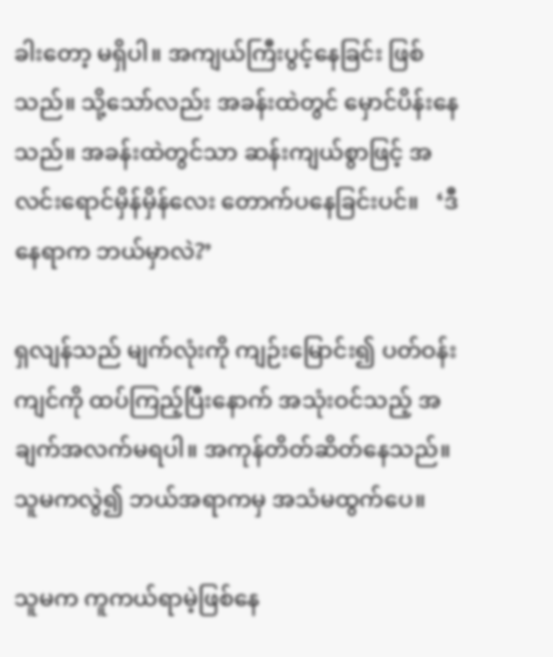ခါးတော့ မရှိပါ။ အကျယ်ကြီးပွင့်နေခြင်း ဖြစ်သည်။ သို့သော်လည်း အခန်းထဲတွင် မှောင်ပိန်းနေသည်။ အခန်းထဲတွင်သာ ဆန်းကျယ်စွာဖြင့် အလင်းရောင်မှိန်မှိန်လေး တောက်ပနေခြင်းပင်။   ‘ဒီနေရာက ဘယ်မှာလဲ?’

ရှလျန်သည် မျက်လုံးကို ကျဉ်းမြောင်း၍ ပတ်ဝန်းကျင်ကို ထပ်ကြည့်ပြီးနောက် အသုံးဝင်သည့် အချက်အလက်မရပါ။ အကုန်တိတ်ဆိတ်နေသည်။ သူမကလွဲ၍ ဘယ်အရာကမှ အသံမထွက်ပေ။

သူမက ကူကယ်ရာမဲ့ဖြစ်နေ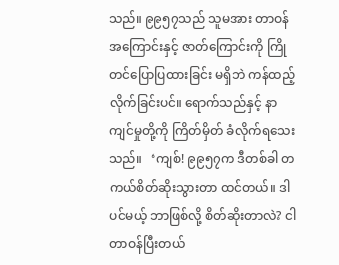သည်။ ၉၉၅၇သည် သူမအား တာဝန်အကြောင်းနှင့် ဇာတ်ကြောင်းကို ကြိုတင်ပြောပြထားခြင်း မရှိဘဲ ကန်ထည့်လိုက်ခြင်းပင်။ ရောက်သည်နှင့် နာကျင်မှုတို့ကို ကြိတ်မှိတ် ခံလိုက်ရသေးသည်။   ‘ကျစ်! ၉၉၅၇က ဒီတစ်ခါ တကယ်စိတ်ဆိုးသွားတာ ထင်တယ်။ ဒါပင်မယ့် ဘာဖြစ်လို့ စိတ်ဆိုးတာလဲ? ငါတာဝန်ပြီးတယ်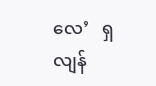လေ’   ရှလျန်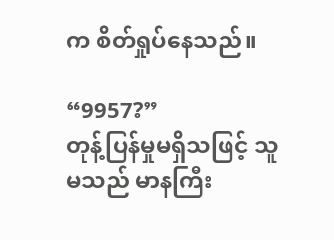က စိတ်ရှုပ်နေသည်။

“9957?”
တုန့်ပြန်မှုမရှိသဖြင့် သူမသည် မာနကြီး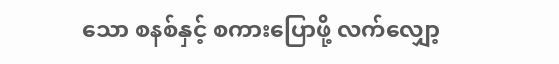သော စနစ်နှင့် စကားပြောဖို့ လက်လျှော့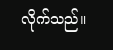လိုက်သည်။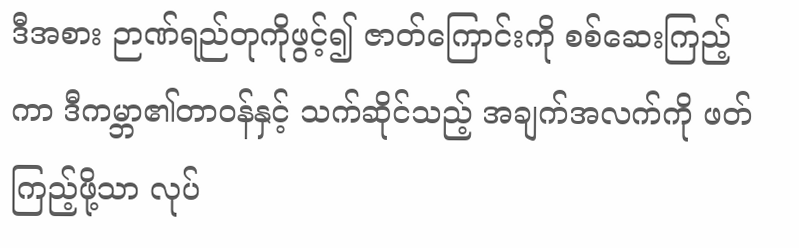ဒီအစား ဉာဏ်ရည်တုကိုဖွင့်၍ ဇာတ်ကြောင်းကို စစ်ဆေးကြည့်ကာ ဒီကမ္ဘာ၏တာဝန်နှင့် သက်ဆိုင်သည့် အချက်အလက်ကို ဖတ်ကြည့်ဖို့သာ လုပ်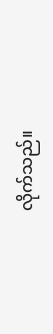လိုက်သည်။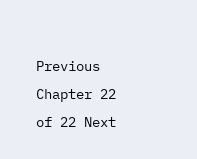Previous Chapter 22 of 22 Next